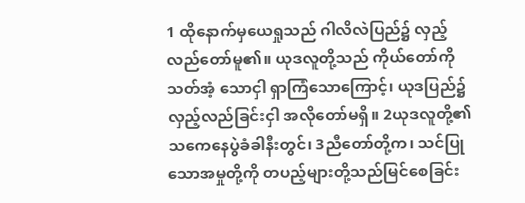1 ထိုနောက်မှယေရှုသည် ဂါလိလဲပြည်၌ လှည့်လည်တော်မူ၏။ ယုဒလူတို့သည် ကိုယ်တော်ကို သတ်အံ့ သောငှါ ရှာကြံသောကြောင့်၊ ယုဒပြည်၌ လှည့်လည်ခြင်းငှါ အလိုတော်မရှိ။ 2ယုဒလူတို့၏ သကေနေပွဲခံခါနီးတွင်၊ 3ညီတော်တို့က၊ သင်ပြုသောအမှုတို့ကို တပည့်များတို့သည်မြင်စေခြင်း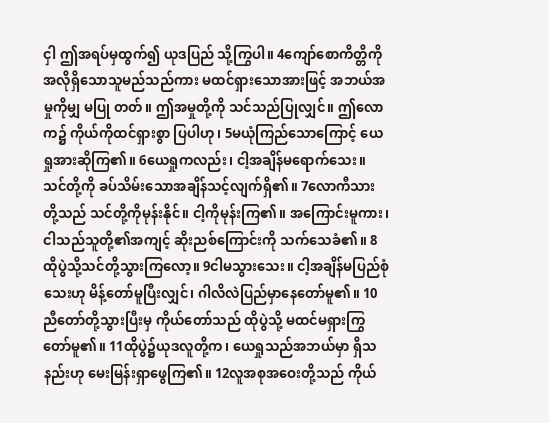ငှါ ဤအရပ်မှထွက်၍ ယုဒပြည် သို့ကြွပါ။ 4ကျော်စောကိတ္တိကို အလိုရှိသောသူမည်သည်ကား မထင်ရှားသောအားဖြင့် အဘယ်အမှုကိုမျှ မပြု တတ်။ ဤအမှုတို့ကို သင်သည်ပြုလျှင်။ ဤလောက၌ ကိုယ်ကိုထင်ရှားစွာ ပြပါဟု၊ 5မယုံကြည်သောကြောင့် ယေရှုအားဆိုကြ၏။ 6ယေရှုကလည်း၊ ငါ့အချိန်မရောက်သေး။ သင်တို့ကို ခပ်သိမ်းသောအချိန်သင့်လျက်ရှိ၏။ 7လောကီသားတို့သည် သင်တို့ကိုမုန်းနိုင်။ ငါ့ကိုမုန်းကြ၏။ အကြောင်းမူကား၊ ငါသည်သူတို့၏အကျင့် ဆိုးညစ်ကြောင်းကို သက်သေခံ၏။ 8ထိုပွဲသို့သင်တို့သွားကြလော့။ 9ငါမသွားသေး။ ငါ့အချိန်မပြည်စုံသေးဟု မိန့်တော်မူပြီးလျှင်၊ ဂါလိလဲပြည်မှာနေတော်မူ၏။ 10ညီတော်တို့သွားပြီးမှ ကိုယ်တော်သည် ထိုပွဲသို့ မထင်မရှားကြွတော်မူ၏။ 11ထိုပွဲ၌ယုဒလူတို့က၊ ယေရှုသည်အဘယ်မှာ ရှိသနည်းဟု မေးမြန်းရှာဖွေကြ၏။ 12လူအစုအဝေးတို့သည် ကိုယ်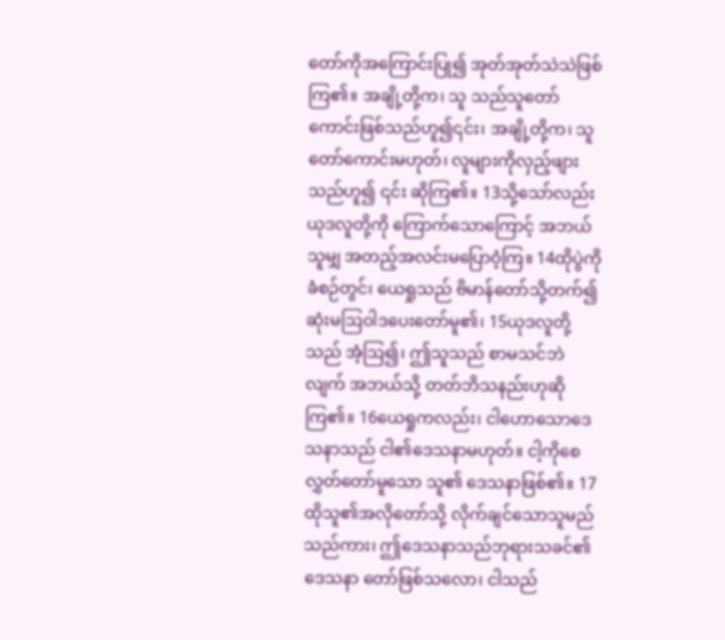တော်ကိုအကြောင်းပြု၍ အုတ်အုတ်သဲသဲဖြစ်ကြ၏။ အချို့တို့က၊ သူ သည်သူတော်ကောင်းဖြစ်သည်ဟူ၍၎င်း၊ အချို့တို့က၊ သူတော်ကောင်းမဟုတ်၊ လူများကိုလှည့်ဖျားသည်ဟူ၍ ၎င်း ဆိုကြ၏။ 13သို့သော်လည်း ယုဒလူတို့ကို ကြောက်သောကြောင့် အဘယ်သူမျှ အတည့်အလင်းမပြောဝံ့ကြ။ 14ထိုပွဲကို ခံစဉ်တွင်၊ ယေရှုသည် ဗိမာန်တော်သို့တက်၍ ဆုံးမဩဝါဒပေးတော်မူ၏၊ 15ယုဒလူတို့သည် အံ့ဩ၍၊ ဤသူသည် စာမသင်ဘဲလျက် အဘယ်သို့ တတ်ဘိသနည်းဟုဆိုကြ၏။ 16ယေရှုကလည်း၊ ငါဟောသောဒေသနာသည် ငါ၏ဒေသနာမဟုတ်။ ငါ့ကိုစေလွှတ်တော်မူသော သူ၏ ဒေသနာဖြစ်၏။ 17ထိုသူ၏အလိုတော်သို့ လိုက်ချင်သောသူမည်သည်ကား၊ ဤဒေသနာသည်ဘုရားသခင်၏ ဒေသနာ တော်ဖြစ်သလော၊ ငါသည်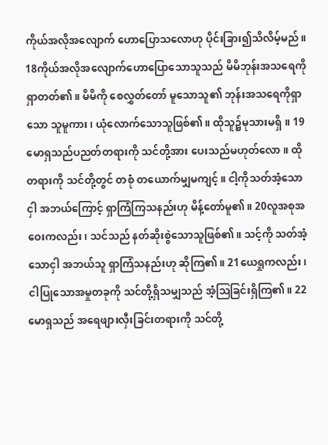ကိုယ်အလိုအလျောက် ဟောပြောသလောဟု ပိုင်းခြား၍သိလိမ့်မည်။ 18ကိုယ်အလိုအလျောက်ဟောပြောသောသူသည် မိမိဘုန်းအသရေကိုရှာတတ်၏။ မိမိကို စေလွှတ်တော် မူသောသူ၏ ဘုန်းအသရေကိုရှာသော သူမူကား၊ ယုံလောက်သောသူဖြစ်၏။ ထိုသူ၌မုသားမရှိ။ 19မောရှသည်ပညတ်တရားကို သင်တို့အား ပေးသည်မဟုတ်လော။ ထိုတရားကို သင်တို့တွင် တစုံ တယောက်မျှမကျင့်။ ငါ့ကိုသတ်အံ့သောငှါ အဘယ်ကြောင့် ရှာကြံကြသနည်းဟု မိန့်တော်မူ၏။ 20လူအစုအဝေးကလည်း၊ သင်သည် နတ်ဆိုးစွဲသောသူဖြစ်၏။ သင့်ကို သတ်အံ့သောငှါ အဘယ်သူ ရှာကြံသနည်းဟု ဆိုကြ၏။ 21ယေရှုကလည်း၊ ငါပြုသောအမှုတခုကို သင်တို့ရှိသမျှသည် အံ့ဩခြင်းရှိကြ၏။ 22မောရှသည် အရေဖျားလှီးခြင်းတရားကို သင်တို့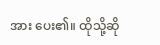အား ပေး၏။ ထိုသို့ဆို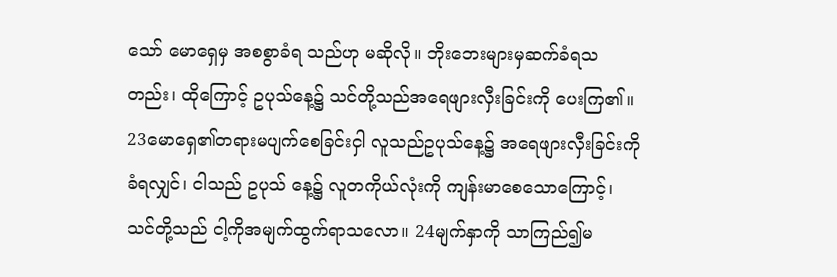သော် မောရှေမှ အစစွာခံရ သည်ဟု မဆိုလို။ ဘိုးဘေးများမှဆက်ခံရသတည်း၊ ထိုကြောင့် ဥပုသ်နေ့၌ သင်တို့သည်အရေဖျားလှီးခြင်းကို ပေးကြ၏။ 23မောရှေ၏တရားမပျက်စေခြင်းငှါ လူသည်ဥပုသ်နေ့၌ အရေဖျားလှီးခြင်းကိုခံရလျှင်၊ ငါသည် ဥပုသ် နေ့၌ လူတကိုယ်လုံးကို ကျန်းမာစေသောကြောင့်၊ သင်တို့သည် ငါ့ကိုအမျက်ထွက်ရာသလော။ 24မျက်နှာကို သာကြည်၍မ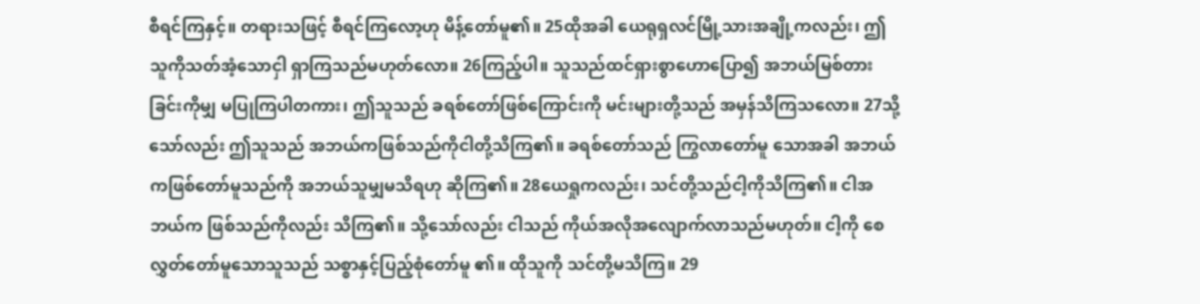စီရင်ကြနှင့်။ တရားသဖြင့် စီရင်ကြလော့ဟု မိန့်တော်မူ၏။ 25ထိုအခါ ယေရုရှလင်မြို့သားအချို့ကလည်း၊ ဤသူကိုသတ်အံ့သောငှါ ရှာကြသည်မဟုတ်လော။ 26ကြည့်ပါ။ သူသည်ထင်ရှားစွာဟောပြော၍ အဘယ်မြစ်တားခြင်းကိုမျှ မပြုကြပါတကား၊ ဤသူသည် ခရစ်တော်ဖြစ်ကြောင်းကို မင်းများတို့သည် အမှန်သိကြသလော။ 27သို့သော်လည်း ဤသူသည် အဘယ်ကဖြစ်သည်ကိုငါတို့သိကြ၏။ ခရစ်တော်သည် ကြွလာတော်မူ သောအခါ အဘယ်ကဖြစ်တော်မူသည်ကို အဘယ်သူမျှမသိရဟု ဆိုကြ၏။ 28ယေရှုကလည်း၊ သင်တို့သည်ငါ့ကိုသိကြ၏။ ငါအဘယ်က ဖြစ်သည်ကိုလည်း သိကြ၏။ သို့သော်လည်း ငါသည် ကိုယ်အလိုအလျောက်လာသည်မဟုတ်။ ငါ့ကို စေလွှတ်တော်မူသောသူသည် သစ္စာနှင့်ပြည့်စုံတော်မူ ၏။ ထိုသူကို သင်တို့မသိကြ။ 29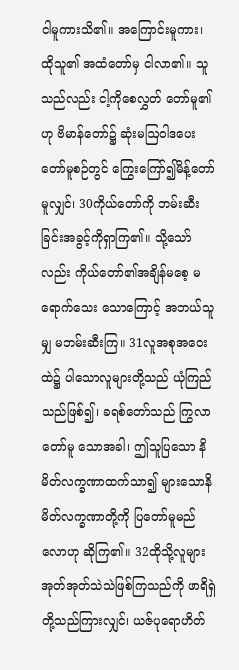ငါမူကားသိ၏။ အကြောင်းမူကား၊ ထိုသူ၏ အထံတော်မှ ငါလာ၏။ သူသည်လည်း ငါ့ကိုစေလွှတ် တော်မူ၏ဟု ဗိမာန်တော်၌ ဆုံးမဩဝါဒပေးတော်မူစဉ်တွင် ကြွေးကြော်၍မိန့်တော်မူလျှင်၊ 30ကိုယ်တော်ကို ဘမ်းဆီးခြင်းအခွင့်ကိုရှာကြ၏။ သို့သော်လည်း ကိုယ်တော်၏အချိန်မစေ့ မရောက်သေး သောကြောင့် အဘယ်သူမျှ မဘမ်းဆီးကြ။ 31လူအစုအဝေးထဲ၌ ပါသောလူများတို့သည် ယုံကြည်သည်ဖြစ်၍၊ ခရစ်တော်သည် ကြွလာတော်မူ သောအခါ၊ ဤသူပြသော နိမိတ်လက္ခဏာထက်သာ၍ များသောနိမိတ်လက္ခဏာတို့ကို ပြတော်မူမည်လောဟု ဆိုကြ၏။ 32ထိုသို့လူများ အုတ်အုတ်သဲသဲဖြစ်ကြသည်ကို ဖာရိရှဲတို့သည်ကြားလျှင်၊ ယဇ်ပုရောဟိတ်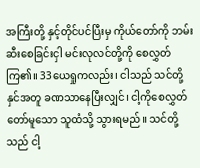အကြီးတို့ နှင့်တိုင်ပင်ပြီးမှ ကိုယ်တော်ကို ဘမ်းဆီးစေခြင်းငှါ မင်းလုလင်တို့ကို စေလွှတ်ကြ၏။ 33ယေရှုကလည်း၊ ငါသည် သင်တို့နှင်အတူ ခဏသာနေပြီးလျှင်၊ ငါ့ကိုစေလွှတ်တော်မူသော သူထံသို့ သွားရမည်။ သင်တို့သည် ငါ့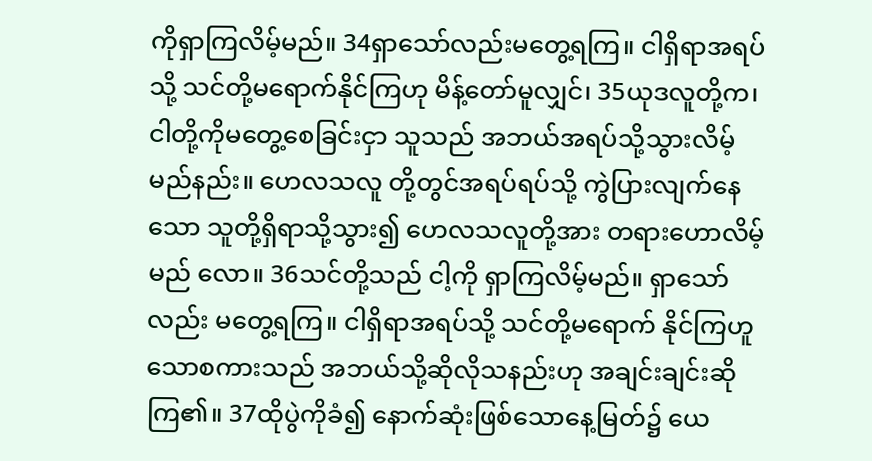ကိုရှာကြလိမ့်မည်။ 34ရှာသော်လည်းမတွေ့ရကြ။ ငါရှိရာအရပ်သို့ သင်တို့မရောက်နိုင်ကြဟု မိန့်တော်မူလျှင်၊ 35ယုဒလူတို့က၊ ငါတို့ကိုမတွေ့စေခြင်းငှာ သူသည် အဘယ်အရပ်သို့သွားလိမ့်မည်နည်း။ ဟေလသလူ တို့တွင်အရပ်ရပ်သို့ ကွဲပြားလျက်နေသော သူတို့ရှိရာသို့သွား၍ ဟေလသလူတို့အား တရားဟောလိမ့်မည် လော။ 36သင်တို့သည် ငါ့ကို ရှာကြလိမ့်မည်။ ရှာသော်လည်း မတွေ့ရကြ။ ငါရှိရာအရပ်သို့ သင်တို့မရောက် နိုင်ကြဟူသောစကားသည် အဘယ်သို့ဆိုလိုသနည်းဟု အချင်းချင်းဆိုကြ၏။ 37ထိုပွဲကိုခံ၍ နောက်ဆုံးဖြစ်သောနေ့မြတ်၌ ယေ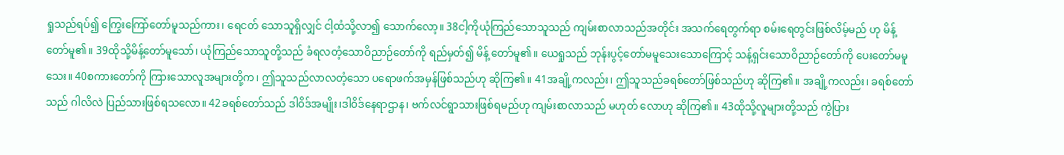ရှုသည်ရပ်၍ ကြွေးကြော်တော်မူသည်ကား၊ ရေငတ် သောသူရှိလျှင် ငါ့ထံသို့လာ၍ သောက်လော့။ 38ငါ့ကိုယုံကြည်သောသူသည် ကျမ်းစာလာသည်အတိုင်း အသက်ရေတွက်ရာ စမ်းရေတွင်းဖြစ်လိမ့်မည် ဟု မိန့်တော်မူ၏။ 39ထိုသို့မိန့်တော်မူသော်၊ ယုံကြည်သောသူတို့သည် ခံရလတံ့သောဝိညာဉ်တော်ကို ရည်မှတ်၍ မိန့် တော်မူ၏။ ယေရှုသည် ဘုန်းပွင့်တော်မမူသေးသောကြောင့် သန့်ရှင်းသောဝိညာဉ်တော်ကို ပေးတော်မမူသေး။ 40စကားတော်ကို ကြားသောလူအများတို့က၊ ဤသူသည်လာလတံ့သော ပရောဖက်အမှန်ဖြစ်သည်ဟု ဆိုကြ၏။ 41အချို့ကလည်း၊ ဤသူသည်ခရစ်တော်ဖြစ်သည်ဟု ဆိုကြ၏။ အချို့ကလည်း၊ ခရစ်တော်သည် ဂါလိလဲ ပြည်သားဖြစ်ရသလော။ 42ခရစ်တော်သည် ဒါဝိဒ်အမျိုး၊ဒါဝိဒ်နေရာဌာန၊ ဗက်လင်ရွာသားဖြစ်ရမည်ဟု ကျမ်းစာလာသည် မဟုတ် လောဟု ဆိုကြ၏။ 43ထိုသို့လူများတို့သည် ကွဲပြား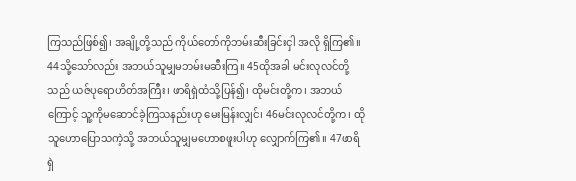ကြသည်ဖြစ်၍၊ အချို့တို့သည် ကိုယ်တော်ကိုဘမ်းဆီးခြင်းငှါ အလို ရှိကြ၏။ 44သို့သော်လည်း အဘယ်သူမျှမဘမ်းမဆီးကြ။ 45ထိုအခါ မင်းလုလင်တို့သည် ယဇ်ပုရောဟိတ်အကြီး၊ ဖာရိရှဲထံသို့ပြန်၍၊ ထိုမင်းတို့က၊ အဘယ်ကြောင့် သူ့ကိုမဆောင်ခဲ့ကြသနည်းဟု မေးမြန်းလျှင်၊ 46မင်းလုလင်တို့က၊ ထိုသူဟောပြောသကဲ့သို့ အဘယ်သူမျှမဟောစဖူးပါဟု လျှောက်ကြ၏။ 47ဖာရိရှဲ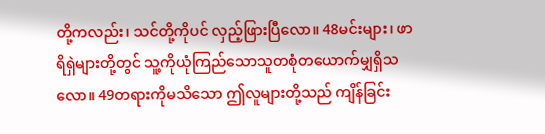တို့ကလည်း၊ သင်တို့ကိုပင် လှည့်ဖြားပြီလော။ 48မင်းများ၊ ဖာရိရှဲများတို့တွင် သူ့ကိုယုံကြည်သောသူတစုံတယောက်မျှရှိသလော။ 49တရားကိုမသိသော ဤလူများတို့သည် ကျိန်ခြင်း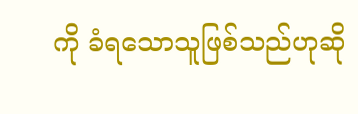ကို ခံရသောသူဖြစ်သည်ဟုဆို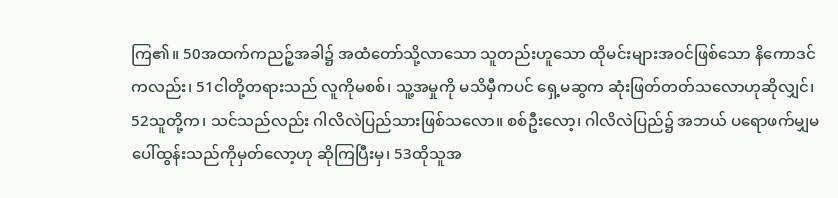ကြ၏။ 50အထက်ကညဉ့်အခါ၌ အထံတော်သို့လာသော သူတည်းဟူသော ထိုမင်းများအဝင်ဖြစ်သော နိကောဒင် ကလည်း၊ 51ငါတို့တရားသည် လူကိုမစစ်၊ သူ့အမှုကို မသိမှီကပင် ရှေ့မဆွက ဆုံးဖြတ်တတ်သလောဟုဆိုလျှင်၊ 52သူတို့က၊ သင်သည်လည်း ဂါလိလဲပြည်သားဖြစ်သလော။ စစ်ဦးလော့၊ ဂါလိလဲပြည်၌ အဘယ် ပရောဖက်မျှမပေါ်ထွန်းသည်ကိုမှတ်လော့ဟု ဆိုကြပြီးမှ၊ 53ထိုသူအ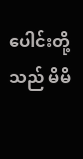ပေါင်းတို့သည် မိမိ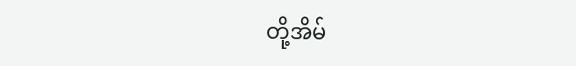တို့အိမ်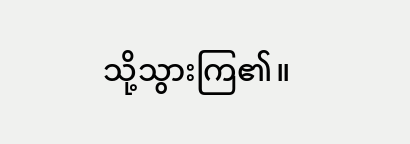သို့သွားကြ၏။